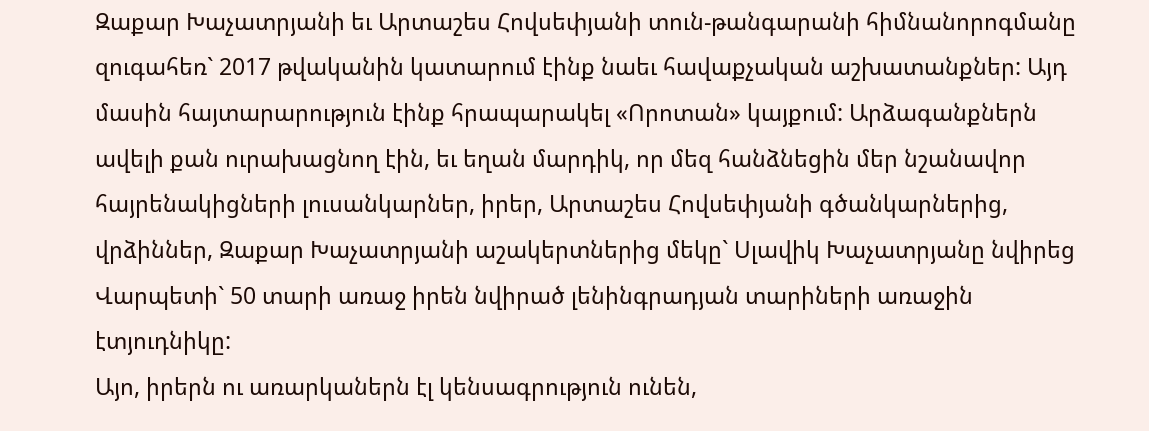Զաքար Խաչատրյանի եւ Արտաշես Հովսեփյանի տուն-թանգարանի հիմնանորոգմանը զուգահեռ` 2017 թվականին կատարում էինք նաեւ հավաքչական աշխատանքներ: Այդ մասին հայտարարություն էինք հրապարակել «Որոտան» կայքում: Արձագանքներն ավելի քան ուրախացնող էին, եւ եղան մարդիկ, որ մեզ հանձնեցին մեր նշանավոր հայրենակիցների լուսանկարներ, իրեր, Արտաշես Հովսեփյանի գծանկարներից, վրձիններ, Զաքար Խաչատրյանի աշակերտներից մեկը` Սլավիկ Խաչատրյանը նվիրեց Վարպետի` 50 տարի առաջ իրեն նվիրած լենինգրադյան տարիների առաջին էտյուդնիկը:
Այո, իրերն ու առարկաներն էլ կենսագրություն ունեն,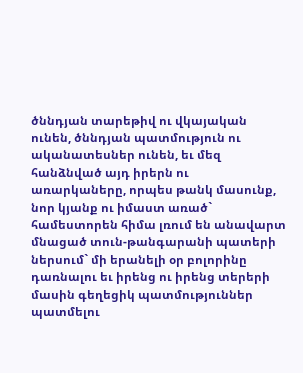ծննդյան տարեթիվ ու վկայական ունեն, ծննդյան պատմություն ու ականատեսներ ունեն, եւ մեզ հանձնված այդ իրերն ու առարկաները, որպես թանկ մասունք, նոր կյանք ու իմաստ առած` համեստորեն հիմա լռում են անավարտ մնացած տուն-թանգարանի պատերի ներսում` մի երանելի օր բոլորինը դառնալու եւ իրենց ու իրենց տերերի մասին գեղեցիկ պատմություններ պատմելու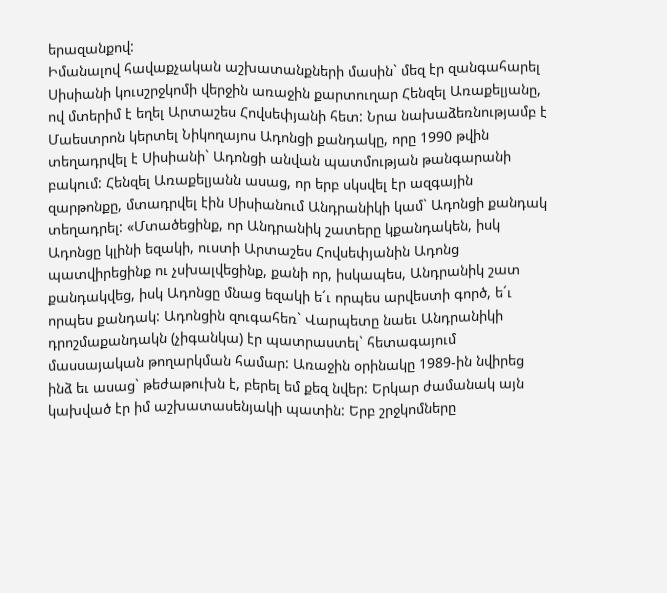երազանքով:
Իմանալով հավաքչական աշխատանքների մասին` մեզ էր զանգահարել Սիսիանի կուսշրջկոմի վերջին առաջին քարտուղար Հենզել Առաքելյանը, ով մտերիմ է եղել Արտաշես Հովսեփյանի հետ: Նրա նախաձեռնությամբ է Մաեստրոն կերտել Նիկողայոս Ադոնցի քանդակը, որը 1990 թվին տեղադրվել է Սիսիանի` Ադոնցի անվան պատմության թանգարանի բակում: Հենզել Առաքելյանն ասաց, որ երբ սկսվել էր ազգային զարթոնքը, մտադրվել էին Սիսիանում Անդրանիկի կամ` Ադոնցի քանդակ տեղադրել: «Մտածեցինք, որ Անդրանիկ շատերը կքանդակեն, իսկ Ադոնցը կլինի եզակի, ուստի Արտաշես Հովսեփյանին Ադոնց պատվիրեցինք ու չսխալվեցինք, քանի որ, իսկապես, Անդրանիկ շատ քանդակվեց, իսկ Ադոնցը մնաց եզակի ե´ւ որպես արվեստի գործ, ե´ւ որպես քանդակ: Ադոնցին զուգահեռ` Վարպետը նաեւ Անդրանիկի դրոշմաքանդակն (չիգանկա) էր պատրաստել` հետագայում մասսայական թողարկման համար: Առաջին օրինակը 1989-ին նվիրեց ինձ եւ ասաց` թեժաթուխն է, բերել եմ քեզ նվեր: Երկար ժամանակ այն կախված էր իմ աշխատասենյակի պատին: Երբ շրջկոմները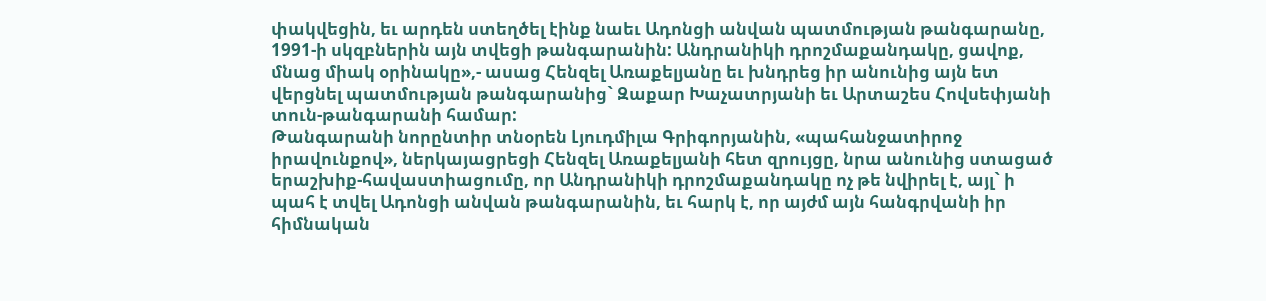փակվեցին, եւ արդեն ստեղծել էինք նաեւ Ադոնցի անվան պատմության թանգարանը, 1991-ի սկզբներին այն տվեցի թանգարանին: Անդրանիկի դրոշմաքանդակը, ցավոք, մնաց միակ օրինակը»,- ասաց Հենզել Առաքելյանը եւ խնդրեց իր անունից այն ետ վերցնել պատմության թանգարանից` Զաքար Խաչատրյանի եւ Արտաշես Հովսեփյանի տուն-թանգարանի համար:
Թանգարանի նորընտիր տնօրեն Լյուդմիլա Գրիգորյանին, «պահանջատիրոջ իրավունքով», ներկայացրեցի Հենզել Առաքելյանի հետ զրույցը, նրա անունից ստացած երաշխիք-հավաստիացումը, որ Անդրանիկի դրոշմաքանդակը ոչ թե նվիրել է, այլ` ի պահ է տվել Ադոնցի անվան թանգարանին, եւ հարկ է, որ այժմ այն հանգրվանի իր հիմնական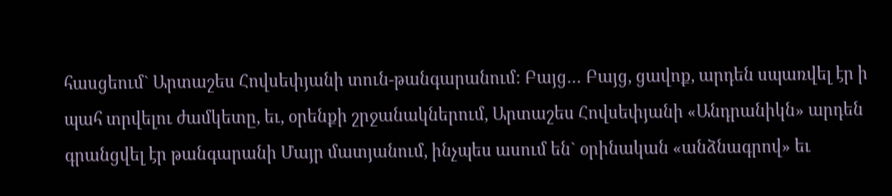հասցեում` Արտաշես Հովսեփյանի տուն-թանգարանում: Բայց… Բայց, ցավոք, արդեն սպառվել էր ի պահ տրվելու ժամկետը, եւ, օրենքի շրջանակներում, Արտաշես Հովսեփյանի «Անդրանիկն» արդեն գրանցվել էր թանգարանի Մայր մատյանում, ինչպես ասում են` օրինական «անձնագրով» եւ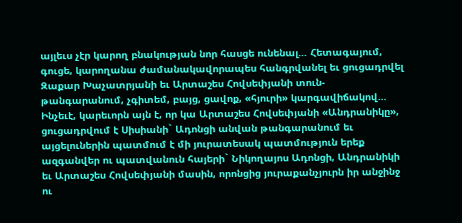այլեւս չէր կարող բնակության նոր հասցե ունենալ… Հետագայում, գուցե, կարողանա ժամանակավորապես հանգրվանել եւ ցուցադրվել Զաքար Խաչատրյանի եւ Արտաշես Հովսեփյանի տուն-թանգարանում, չգիտեմ, բայց, ցավոք, «հյուրի» կարգավիճակով…
Ինչեւէ, կարեւորն այն է, որ կա Արտաշես Հովսեփյանի «Անդրանիկը», ցուցադրվում է Սիսիանի` Ադոնցի անվան թանգարանում եւ այցելուներին պատմում է մի յուրատեսակ պատմություն երեք ազգանվեր ու պատվանուն հայերի` Նիկողայոս Ադոնցի, Անդրանիկի եւ Արտաշես Հովսեփյանի մասին, որոնցից յուրաքանչյուրն իր անջինջ ու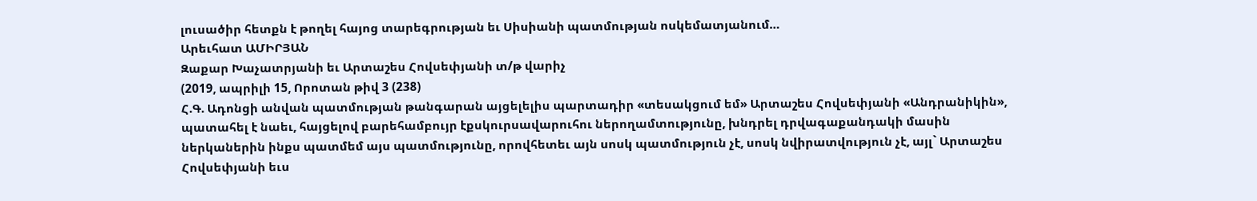լուսածիր հետքն է թողել հայոց տարեգրության եւ Սիսիանի պատմության ոսկեմատյանում…
Արեւհատ ԱՄԻՐՅԱՆ
Զաքար Խաչատրյանի եւ Արտաշես Հովսեփյանի տ/թ վարիչ
(2019, ապրիլի 15, Որոտան թիվ 3 (238)
Հ.Գ. Ադոնցի անվան պատմության թանգարան այցելելիս պարտադիր «տեսակցում եմ» Արտաշես Հովսեփյանի «Անդրանիկին», պատահել է նաեւ, հայցելով բարեհամբույր էքսկուրսավարուհու ներողամտությունը, խնդրել դրվագաքանդակի մասին ներկաներին ինքս պատմեմ այս պատմությունը, որովհետեւ այն սոսկ պատմություն չէ, սոսկ նվիրատվություն չէ, այլ` Արտաշես Հովսեփյանի եւս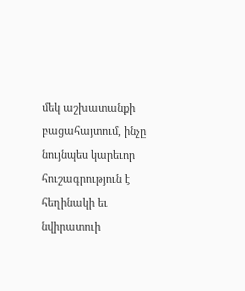մեկ աշխատանքի բացահայտում, ինչը նույնպես կարեւոր հուշագրություն է հեղինակի եւ նվիրատուի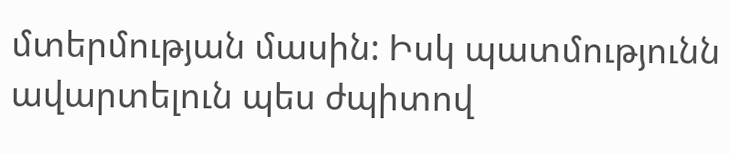մտերմության մասին: Իսկ պատմությունն ավարտելուն պես ժպիտով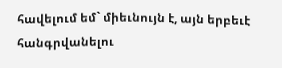հավելում եմ` միեւնույն է, այն երբեւէ հանգրվանելու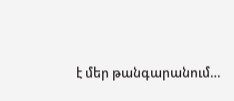է մեր թանգարանում…